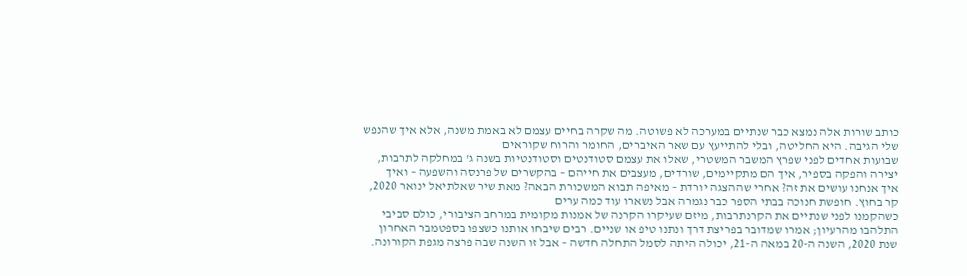כותב שורות אלה נמצא כבר שנתיים במערכה לא פשוטה. מה שקרה בחיים עצמם לא באמת משנה, אלא איך שהנפש שלי הגיבה. היא החליטה, ובלי להתייעץ עם שאר האיברים, החומר והרוח שקוראים
שבועות אחדים לפני שפרץ המשבר המשטרי, שאלו את עצמם סטודנטים וסטודנטיות בשנה ג' במחלקה לתרבות, יצירה והפקה בספיר, איך הם מתקיימים, שורדים, מעצבים את חייהם – בהקשרים של פרנסה והשפעה – ואיך
איך אנחנו עושים את זה? אחרי שההצגה יורדת – מאיפה תבוא המשכורת הבאה? מאת שיר שאלתיאל ינואר 2020, קר בחוץ. חופשת חנוכה בבתי הספר כבר נגמרה אבל נשארו עוד כמה ערים
כשהקמנו לפני שנתיים את הקרנתרבות, מיזם שעיקרו הקרנה של אמנות מקומית במרחב הציבורי, כולם סביבי התלהבו מהרעיון; אמרו שמדובר בפריצת דרך ונתנו טיפ או שניים. רבים שיבחו אותנו כשצפו בספטמבר האחרון
שנת 2020, השנה ה-20 במאה ה-21, יכולה היתה לסמל התחלה חדשה – אבל זו השנה שבה פרצה מגפת הקורונה.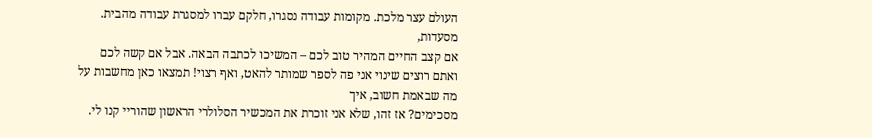העולם עצר מלכת. מקומות עבודה נסגרו, חלקם עברו למסגרת עבודה מהבית. מסעדות,
אם קצב החיים המהיר טוב לכם – המשיכו לכתבה הבאה. אבל אם קשה לכם ואתם רוצים שינוי אני פה לספר שמותר להאט, ואף רצוי! תמצאו כאן מחשבות על מה שבאמת חשוב, איך
מסכימים? אז זהו, שלא אני זוכרת את המכשיר הסלולרי הראשון שהוריי קנו לי.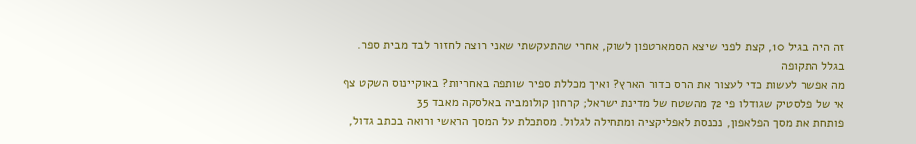זה היה בגיל 10, קצת לפני שיצא הסמארטפון לשוק, אחרי שהתעקשתי שאני רוצה לחזור לבד מבית ספר. בגלל התקופה
מה אפשר לעשות כדי לעצור את הרס כדור הארץ? ואיך מכללת ספיר שותפה באחריות? באוקיינוס השקט צף אי של פלסטיק שגודלו פי 72 מהשטח של מדינת ישראל; קרחון קולומביה באלסקה מאבד 35
פותחת את מסך הפלאפון, נכנסת לאפליקציה ומתחילה לגלול. מסתכלת על המסך הראשי ורואה בכתב גדול,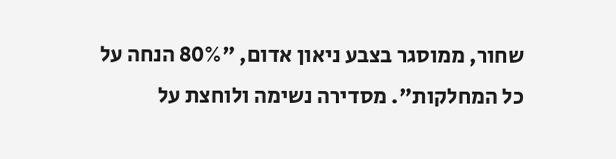שחור, ממוסגר בצבע ניאון אדום, "80% הנחה על כל המחלקות". מסדירה נשימה ולוחצת על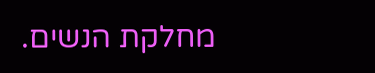מחלקת הנשים.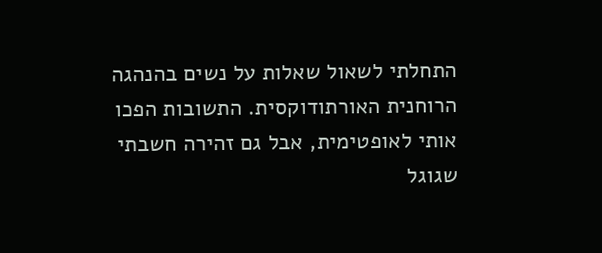התחלתי לשאול שאלות על נשים בהנהגה הרוחנית האורתודוקסית. התשובות הפכו אותי לאופטימית, אבל גם זהירה חשבתי שגוגל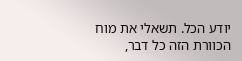יודע הכל. תשאלי את מוח הכוורת הזה כל דבר,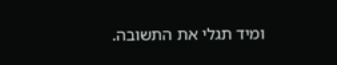ומיד תגלי את התשובה.